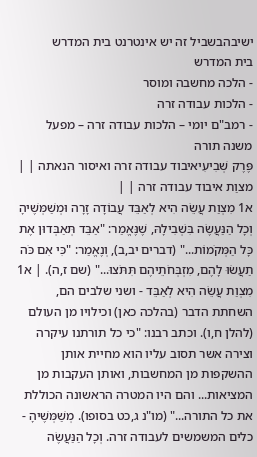ישיבהבשביל זה יש אינטרנט בית המדרש
בית המדרש
- הלכה מחשבה ומוסר
- הלכות עבודה זרה
- רמב"ם יומי – הלכות עבודה זרה – מפעל משנה תורה
פֶּרֶק שְׁבִיעִיאיבוד עבודה זרה ואיסור הנאתה | |
מצוַת איבוד עבודה זרה | |
א1 מִצְוַת עֲשֵׂה הִיא לְאַבֵּד עֲבוֹדָה זָרָה וּמְשַׁמְּשֶׁיהָ וְכָל הַנַּעֲשֶׂה בִּשְׁבִילָהּ, שֶׁנֶּאֱמַר: "אַבֵּד תְּאַבְּדוּן אֶת כָּל הַמְּקֹמוֹת..." (דברים יב,ב), וְנֶאֱמַר: "כִּי אִם כֹּה תַעֲשׂוּ לָהֶם, מִזְבְּחֹתֵיהֶם תִּתֹּצוּ..." (שם ז,ה). | א1 מִצְוַת עֲשֵׂה הִיא לְאַבֵּד - ושני שלבים הם, השחתת הדבר (בהלכה כאן) וכילויו מן העולם (להלן ח,ו). וכתב רבנו: "כי כל תורתנו עיקרה וצירה אשר תסוב עליו הוא מחיית אותן ההשקפות מן המחשבות, ואותן העקבות מן המציאות... והם היו המטרה הראשונה הכוללת את כל התורה..." (מו"נ ג,כט בסופו). מְשַׁמְּשֶׁיהָ - כלים המשמשים לעבודה זרה. וְכָל הַנַּעֲשֶׂה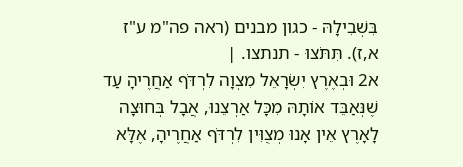בִּשְׁבִילָהּ - כגון מבנים (ראה פה"מ ע"ז א,ז). תִּתֹּצוּ - תנתצו. |
א2 וּבְאֶרֶץ יִשְׂרָאֵל מִצְוָה לִרְדֹּף אַחֲרֶיהָ עַד שֶׁנְּאַבֵּד אוֹתָהּ מִכָּל אַרְצֵנוּ, אֲבָל בְּחוּצָה לָאָרֶץ אֵין אָנוּ מְצֻוִּין לִרְדֹּף אַחֲרֶיהָ, אֶלָּא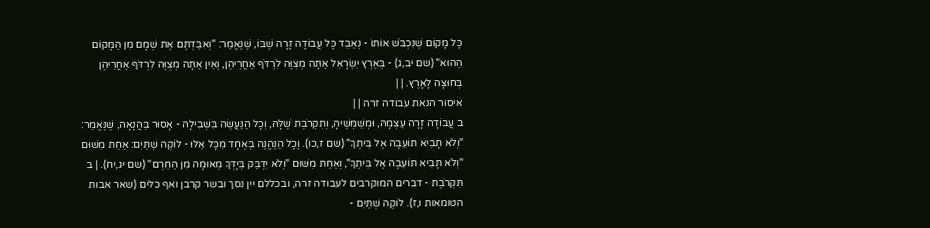כָּל מָקוֹם שֶׁנִּכְבֹּשׁ אוֹתוֹ - נְאַבֵּד כָּל עֲבוֹדָה זָרָה שֶׁבּוֹ, שֶׁנֶּאֱמַר: "וְאִבַּדְתֶּם אֶת שְׁמָם מִן הַמָּקוֹם הַהוּא" (שם יב,ג) - בְּאֶרֶץ יִשְׂרָאֵל אַתָּה מְצֻוֶּה לִרְדֹּף אַחֲרֵיהֶן, וְאֵין אַתָּה מְצֻוֶּה לִרְדֹּף אַחֲרֵיהֶן בְּחוּצָה לָאָרֶץ. | |
איסור הנאת עבודה זרה | |
ב עֲבוֹדָה זָרָה עַצְמָהּ, וּמְשַׁמְּשֶׁיהָ, וְתִקְרֹבֶת שֶׁלָּהּ, וְכָל הַנַּעֲשֶׂה בִּשְׁבִילָהּ - אָסוּר בַּהֲנָאָה, שֶׁנֶּאֱמַר: "וְלֹא תָבִיא תוֹעֵבָה אֶל בֵּיתֶךָ" (שם ז,כו). וְכָל הַנֶּהֱנֶה בְּאֶחָד מִכָּל אֵלּוּ - לוֹקֶה שְׁתַּיִם: אַחַת מִשּׁוּם "וְלֹא תָבִיא תוֹעֵבָה אֶל בֵּיתֶךָ", וְאַחַת מִשּׁוּם "וְלֹא יִדְבַּק בְּיָדְךָ מְאוּמָה מִן הַחֵרֶם" (שם יג,יח). | ב תִּקְרֹבֶת - דברים המוקרבים לעבודה זרה, ובכללם יין נסך ובשר קרבן ואף כלים (שאר אבות הטומאות ו,ז). לוֹקֶה שְׁתַּיִם -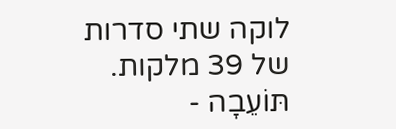לוקה שתי סדרות של 39 מלקות. תּוֹעֵבָה -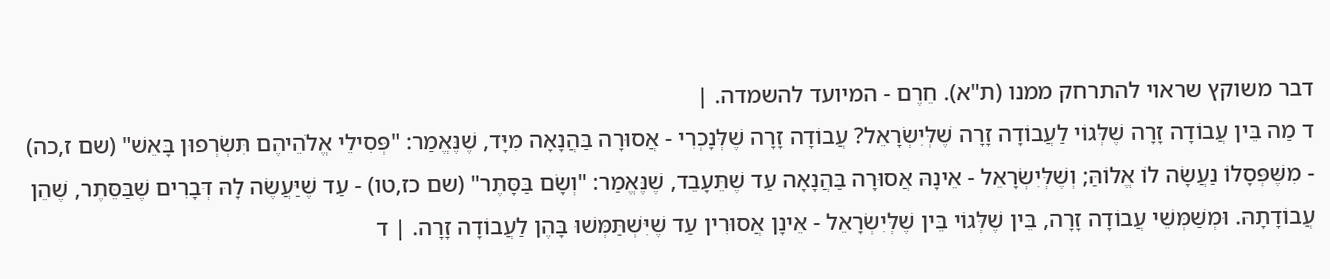דבר משוקץ שראוי להתרחק ממנו (ת"א). חֵרֶם - המיועד להשמדה. |
ד מַה בֵּין עֲבוֹדָה זָרָה שֶׁלְּגוֹי לַעֲבוֹדָה זָרָה שֶׁלְּיִשְׂרָאֵל? עֲבוֹדָה זָרָה שֶׁלְּנָכְרִי - אֲסוּרָה בַּהֲנָאָה מִיָּד, שֶׁנֶּאֱמַר: "פְּסִילֵי אֱלֹהֵיהֶם תִּשְׂרְפוּן בָּאֵשׁ" (שם ז,כה) - מִשֶּׁפְּסָלוֹ נַעֲשָׂה לוֹ אֱלוֹהַּ; וְשֶׁלְּיִשְׂרָאֵל - אֵינָהּ אֲסוּרָה בַּהֲנָאָה עַד שֶׁתֵּעָבֵד, שֶׁנֶּאֱמַר: "וְשָׂם בַּסָּתֶר" (שם כז,טו) - עַד שֶׁיַּעֲשֶׂה לָהּ דְּבָרִים שֶׁבַּסֵּתֶר, שֶׁהֵן עֲבוֹדָתָהּ. וּמְשַׁמְּשֵׁי עֲבוֹדָה זָרָה, בֵּין שֶׁלְּגוֹי בֵּין שֶׁלְּיִשְׂרָאֵל - אֵינָן אֲסוּרִין עַד שֶׁיִּשְׁתַּמְּשׁוּ בָּהֶן לַעֲבוֹדָה זָרָה. | ד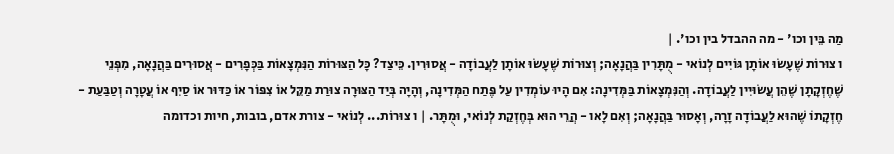מַה בֵּין וכו' - מה ההבדל בין וכו'. |
ו צוּרוֹת שֶׁעָשׂוּ אוֹתָן גּוֹיִים לְנוֹאי - מֻתָּרִין בַּהֲנָאָה; וְצוּרוֹת שֶׁעָשׂוּ אוֹתָן לַעֲבוֹדָה - אֲסוּרִין. כֵּיצַד? כָּל הַצּוּרוֹת הַנִּמְצָאוֹת בַּכְּפָרִים - אֲסוּרִים בַּהֲנָאָה, מִפְּנֵי שֶׁחֶזְקָתָן שֶׁהֵן עֲשׂוּיִין לַעֲבוֹדָה. וְהַנִּמְצָאוֹת בַּמְּדִינָה: אִם הָיוּ עוֹמְדִין עַל פֶּתַח הַמְּדִינָה, וְהָיָה בְּיַד הַצּוּרָה צוּרַת מַקֵּל אוֹ צִפּוֹר אוֹ כַּדּוּר אוֹ סַיִף אוֹ עֲטָרָה וְטַבַּעַת - חֶזְקָתוֹ שֶׁהוּא לַעֲבוֹדָה זָרָה, וְאָסוּר בַּהֲנָאָה; וְאִם לָאו - הֲרֵי הוּא בְּחֶזְקַת לְנוֹאי, וּמֻתָּר. | ו צוּרוֹת... לְנוֹאי - צורת אדם, בובות, חיות וכדומה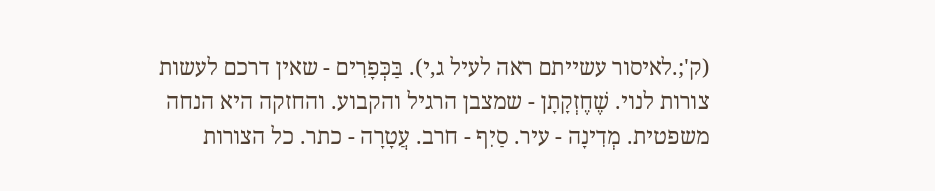(ק';.לאיסור עשייתם ראה לעיל ג,י). בַּכְּפָרִים - שאין דרכם לעשות צורות לנוי. שֶׁחֶזְקָתָן - שמצבן הרגיל והקבוע. והחזקה היא הנחה משפטית. מְדִינָה - עיר. סַיִף - חרב. עֲטָרָה - כתר. כל הצורות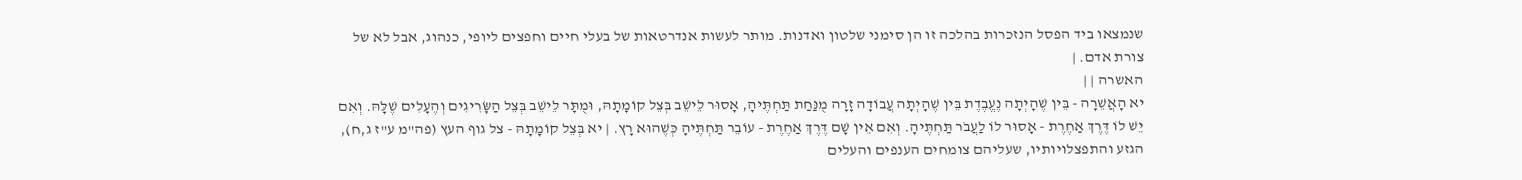שנמצאו ביד הפסל הנזכרות בהלכה זו הן סימני שלטון ואדנות. מותר לעשות אנדרטאות של בעלי חיים וחפצים ליופי, כנהוג, אבל לא של צורת אדם. |
האשרה | |
יא הָאֲשֵׁרָה - בֵּין שֶׁהָיְתָה נֶעֱבֶדֶת בֵּין שֶׁהָיְתָה עֲבוֹדָה זָרָה מֻנַּחַת תַּחְתֶּיהָ, אָסוּר לֵישֵׁב בְּצֵל קוֹמָתָהּ, וּמֻתָּר לֵישֵׁב בְּצֵל הַשָּׂרִיגִים וְהֶעָלִים שֶׁלָּהּ. וְאִם יֵשׁ לוֹ דֶּרֶךְ אַחֶרֶת - אָסוּר לוֹ לַעֲבֹר תַּחְתֶּיהָ. וְאִם אֵין שָׁם דֶּרֶךְ אַחֶרֶת - עוֹבֵר תַּחְתֶּיהָ כְּשֶׁהוּא רָץ. | יא בְּצֵל קוֹמָתָהּ - צל גוף העץ (פה"מ ע"ז ג,ח), הגזע והתפצלויותיו, שעליהם צומחים הענפים והעלים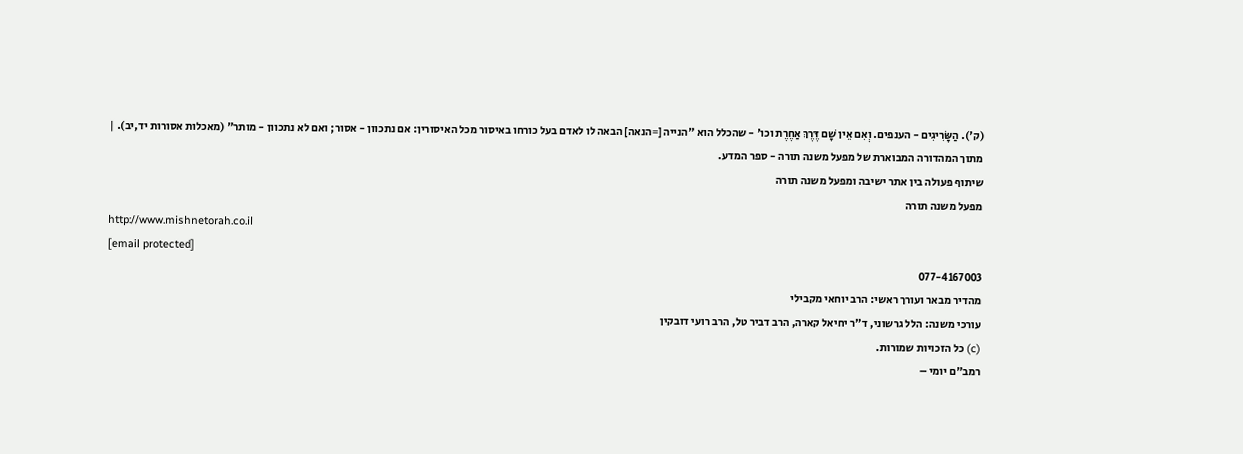(ק'). הַשָּׂרִיגִים - הענפים. וְאִם אֵין שָׁם דֶּרֶךְ אַחֶרֶת וכו' - שהכלל הוא "הנייה [=הנאה] הבאה לו לאדם בעל כורחו באיסור מכל האיסורין: אם נתכוון - אסור; ואם לא נתכוון - מותר" (מאכלות אסורות יד,יב). |
מתוך המהדורה המבוארת של מפעל משנה תורה - ספר המדע.
שיתוף פעולה בין אתר ישיבה ומפעל משנה תורה
מפעל משנה תורה
http://www.mishnetorah.co.il
[email protected]
077-4167003
מהדיר מבאר ועורך ראשי: הרב יוחאי מקבילי
עורכי משנה: הלל גרשוני, ד"ר יחיאל קארה, הרב דביר טל, הרב רועי דובקין
(c) כל הזכויות שמורות.
רמב"ם יומי –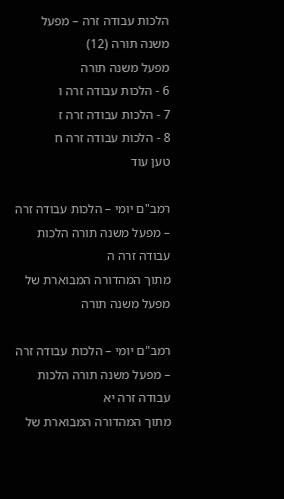הלכות עבודה זרה – מפעל משנה תורה (12)
מפעל משנה תורה
6 - הלכות עבודה זרה ו
7 - הלכות עבודה זרה ז
8 - הלכות עבודה זרה ח
טען עוד

רמב"ם יומי – הלכות עבודה זרה – מפעל משנה תורה הלכות עבודה זרה ה
מתוך המהדורה המבוארת של מפעל משנה תורה

רמב"ם יומי – הלכות עבודה זרה – מפעל משנה תורה הלכות עבודה זרה יא
מתוך המהדורה המבוארת של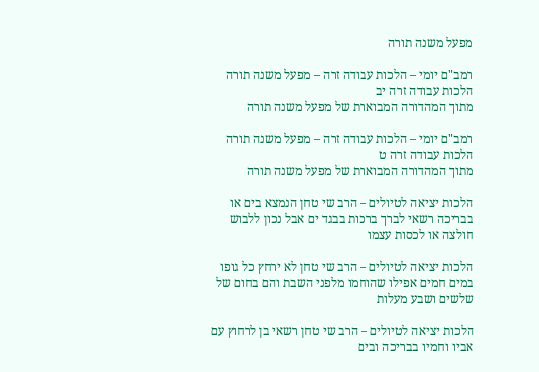מפעל משנה תורה

רמב"ם יומי – הלכות עבודה זרה – מפעל משנה תורה הלכות עבודה זרה יב
מתוך המהדורה המבוארת של מפעל משנה תורה

רמב"ם יומי – הלכות עבודה זרה – מפעל משנה תורה הלכות עבודה זרה ט
מתוך המהדורה המבוארת של מפעל משנה תורה

הלכות יציאה לטיולים – הרב שי טחן הנמצא בים או בבריכה רשאי לברך ברכות בבגד ים אבל נכון ללבוש חולצה או לכסות עצמו

הלכות יציאה לטיולים – הרב שי טחן לא ירחץ כל גופו במים חמים אפילו שהוחמו מלפני השבת והם בחום של שלשים ושבע מעלות

הלכות יציאה לטיולים – הרב שי טחן רשאי בן לרחוץ עם אביו וחמיו בבריכה ובים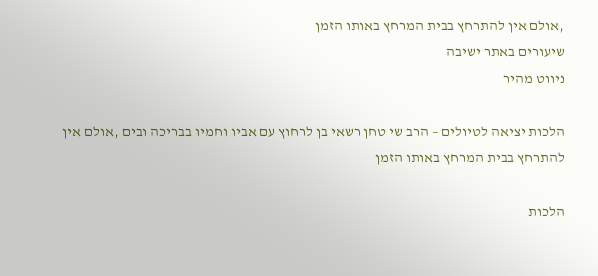,אולם אין להתרחץ בבית המרחץ באותו הזמן
שיעורים באתר ישיבה
ניווט מהיר

הלכות יציאה לטיולים – הרב שי טחן רשאי בן לרחוץ עם אביו וחמיו בבריכה ובים ,אולם אין להתרחץ בבית המרחץ באותו הזמן

הלכות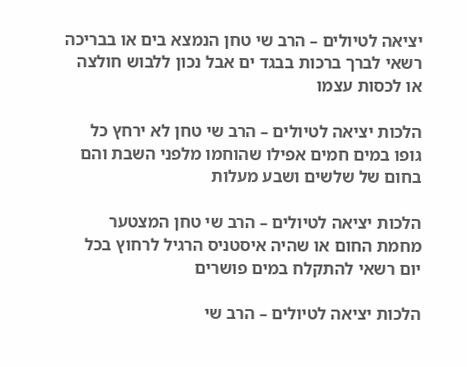יציאה לטיולים – הרב שי טחן הנמצא בים או בבריכה רשאי לברך ברכות בבגד ים אבל נכון ללבוש חולצה או לכסות עצמו

הלכות יציאה לטיולים – הרב שי טחן לא ירחץ כל גופו במים חמים אפילו שהוחמו מלפני השבת והם בחום של שלשים ושבע מעלות

הלכות יציאה לטיולים – הרב שי טחן המצטער מחמת החום או שהיה איסטניס הרגיל לרחוץ בכל יום רשאי להתקלח במים פושרים

הלכות יציאה לטיולים – הרב שי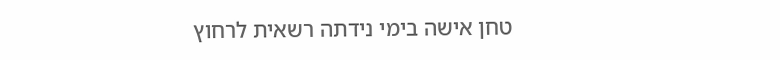טחן אישה בימי נידתה רשאית לרחוץ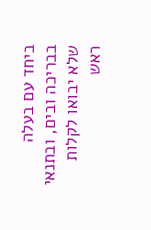ביחד עם בעלה בבריכה ובים, ובתנאי שלא יבואו לקלות ראש